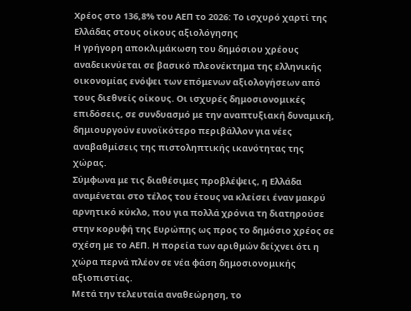Χρέος στο 136,8% του ΑΕΠ το 2026: Το ισχυρό χαρτί της Ελλάδας στους οίκους αξιολόγησης
Η γρήγορη αποκλιμάκωση του δημόσιου χρέους αναδεικνύεται σε βασικό πλεονέκτημα της ελληνικής οικονομίας ενόψει των επόμενων αξιολογήσεων από τους διεθνείς οίκους. Οι ισχυρές δημοσιονομικές επιδόσεις, σε συνδυασμό με την αναπτυξιακή δυναμική, δημιουργούν ευνοϊκότερο περιβάλλον για νέες αναβαθμίσεις της πιστοληπτικής ικανότητας της χώρας.
Σύμφωνα με τις διαθέσιμες προβλέψεις, η Ελλάδα αναμένεται στο τέλος του έτους να κλείσει έναν μακρύ αρνητικό κύκλο, που για πολλά χρόνια τη διατηρούσε στην κορυφή της Ευρώπης ως προς το δημόσιο χρέος σε σχέση με το ΑΕΠ. Η πορεία των αριθμών δείχνει ότι η χώρα περνά πλέον σε νέα φάση δημοσιονομικής αξιοπιστίας.
Μετά την τελευταία αναθεώρηση, το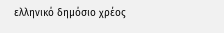ελληνικό δημόσιο χρέος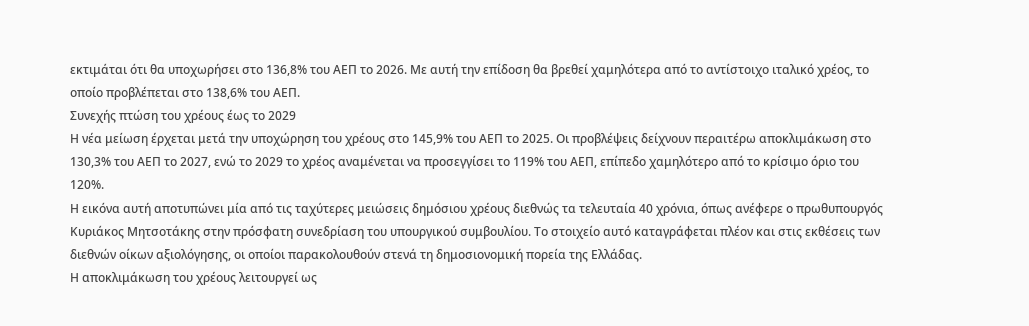εκτιμάται ότι θα υποχωρήσει στο 136,8% του ΑΕΠ το 2026. Με αυτή την επίδοση θα βρεθεί χαμηλότερα από το αντίστοιχο ιταλικό χρέος, το οποίο προβλέπεται στο 138,6% του ΑΕΠ.
Συνεχής πτώση του χρέους έως το 2029
Η νέα μείωση έρχεται μετά την υποχώρηση του χρέους στο 145,9% του ΑΕΠ το 2025. Οι προβλέψεις δείχνουν περαιτέρω αποκλιμάκωση στο 130,3% του ΑΕΠ το 2027, ενώ το 2029 το χρέος αναμένεται να προσεγγίσει το 119% του ΑΕΠ, επίπεδο χαμηλότερο από το κρίσιμο όριο του 120%.
Η εικόνα αυτή αποτυπώνει μία από τις ταχύτερες μειώσεις δημόσιου χρέους διεθνώς τα τελευταία 40 χρόνια, όπως ανέφερε ο πρωθυπουργός Κυριάκος Μητσοτάκης στην πρόσφατη συνεδρίαση του υπουργικού συμβουλίου. Το στοιχείο αυτό καταγράφεται πλέον και στις εκθέσεις των διεθνών οίκων αξιολόγησης, οι οποίοι παρακολουθούν στενά τη δημοσιονομική πορεία της Ελλάδας.
Η αποκλιμάκωση του χρέους λειτουργεί ως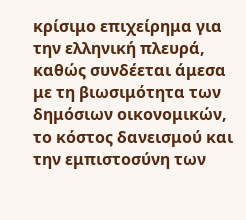κρίσιμο επιχείρημα για την ελληνική πλευρά, καθώς συνδέεται άμεσα με τη βιωσιμότητα των δημόσιων οικονομικών, το κόστος δανεισμού και την εμπιστοσύνη των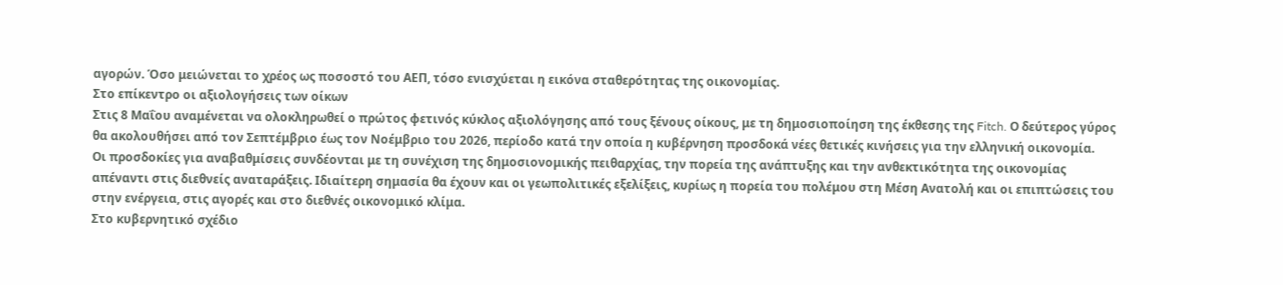αγορών. Όσο μειώνεται το χρέος ως ποσοστό του ΑΕΠ, τόσο ενισχύεται η εικόνα σταθερότητας της οικονομίας.
Στο επίκεντρο οι αξιολογήσεις των οίκων
Στις 8 Μαΐου αναμένεται να ολοκληρωθεί ο πρώτος φετινός κύκλος αξιολόγησης από τους ξένους οίκους, με τη δημοσιοποίηση της έκθεσης της Fitch. Ο δεύτερος γύρος θα ακολουθήσει από τον Σεπτέμβριο έως τον Νοέμβριο του 2026, περίοδο κατά την οποία η κυβέρνηση προσδοκά νέες θετικές κινήσεις για την ελληνική οικονομία.
Οι προσδοκίες για αναβαθμίσεις συνδέονται με τη συνέχιση της δημοσιονομικής πειθαρχίας, την πορεία της ανάπτυξης και την ανθεκτικότητα της οικονομίας απέναντι στις διεθνείς αναταράξεις. Ιδιαίτερη σημασία θα έχουν και οι γεωπολιτικές εξελίξεις, κυρίως η πορεία του πολέμου στη Μέση Ανατολή και οι επιπτώσεις του στην ενέργεια, στις αγορές και στο διεθνές οικονομικό κλίμα.
Στο κυβερνητικό σχέδιο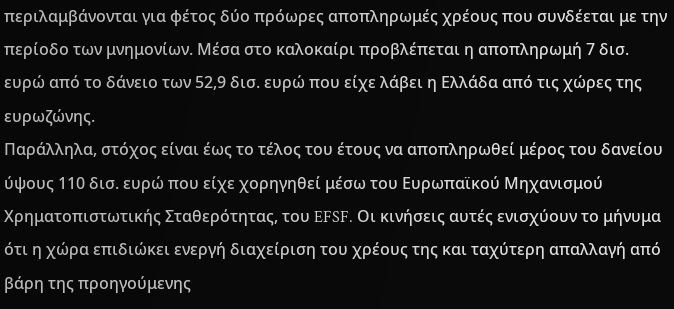περιλαμβάνονται για φέτος δύο πρόωρες αποπληρωμές χρέους που συνδέεται με την περίοδο των μνημονίων. Μέσα στο καλοκαίρι προβλέπεται η αποπληρωμή 7 δισ. ευρώ από το δάνειο των 52,9 δισ. ευρώ που είχε λάβει η Ελλάδα από τις χώρες της ευρωζώνης.
Παράλληλα, στόχος είναι έως το τέλος του έτους να αποπληρωθεί μέρος του δανείου ύψους 110 δισ. ευρώ που είχε χορηγηθεί μέσω του Ευρωπαϊκού Μηχανισμού Χρηματοπιστωτικής Σταθερότητας, του EFSF. Οι κινήσεις αυτές ενισχύουν το μήνυμα ότι η χώρα επιδιώκει ενεργή διαχείριση του χρέους της και ταχύτερη απαλλαγή από βάρη της προηγούμενης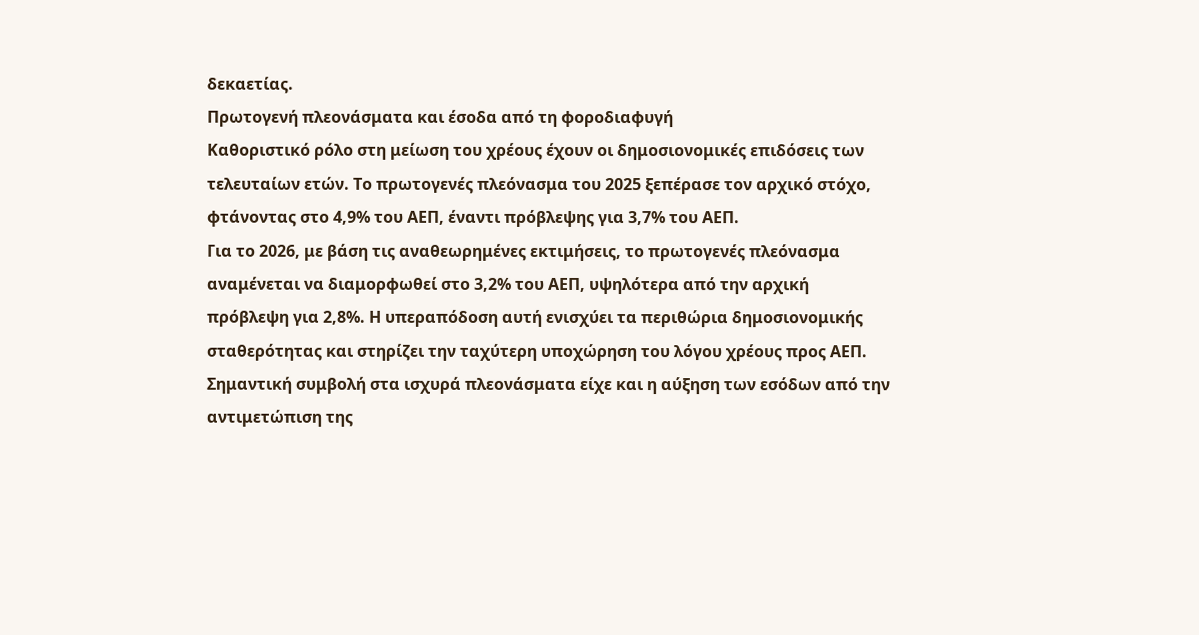δεκαετίας.
Πρωτογενή πλεονάσματα και έσοδα από τη φοροδιαφυγή
Καθοριστικό ρόλο στη μείωση του χρέους έχουν οι δημοσιονομικές επιδόσεις των τελευταίων ετών. Το πρωτογενές πλεόνασμα του 2025 ξεπέρασε τον αρχικό στόχο, φτάνοντας στο 4,9% του ΑΕΠ, έναντι πρόβλεψης για 3,7% του ΑΕΠ.
Για το 2026, με βάση τις αναθεωρημένες εκτιμήσεις, το πρωτογενές πλεόνασμα αναμένεται να διαμορφωθεί στο 3,2% του ΑΕΠ, υψηλότερα από την αρχική πρόβλεψη για 2,8%. Η υπεραπόδοση αυτή ενισχύει τα περιθώρια δημοσιονομικής σταθερότητας και στηρίζει την ταχύτερη υποχώρηση του λόγου χρέους προς ΑΕΠ.
Σημαντική συμβολή στα ισχυρά πλεονάσματα είχε και η αύξηση των εσόδων από την αντιμετώπιση της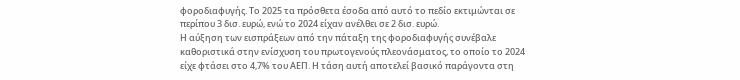φοροδιαφυγής. Το 2025 τα πρόσθετα έσοδα από αυτό το πεδίο εκτιμώνται σε περίπου 3 δισ. ευρώ, ενώ το 2024 είχαν ανέλθει σε 2 δισ. ευρώ.
Η αύξηση των εισπράξεων από την πάταξη της φοροδιαφυγής συνέβαλε καθοριστικά στην ενίσχυση του πρωτογενούς πλεονάσματος, το οποίο το 2024 είχε φτάσει στο 4,7% του ΑΕΠ. Η τάση αυτή αποτελεί βασικό παράγοντα στη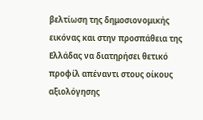βελτίωση της δημοσιονομικής εικόνας και στην προσπάθεια της Ελλάδας να διατηρήσει θετικό προφίλ απέναντι στους οίκους αξιολόγησης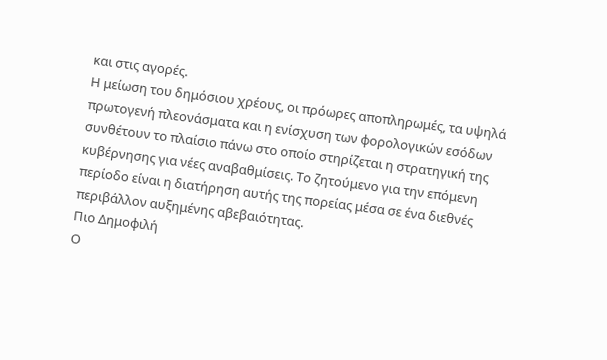και στις αγορές.
Η μείωση του δημόσιου χρέους, οι πρόωρες αποπληρωμές, τα υψηλά πρωτογενή πλεονάσματα και η ενίσχυση των φορολογικών εσόδων συνθέτουν το πλαίσιο πάνω στο οποίο στηρίζεται η στρατηγική της κυβέρνησης για νέες αναβαθμίσεις. Το ζητούμενο για την επόμενη περίοδο είναι η διατήρηση αυτής της πορείας μέσα σε ένα διεθνές περιβάλλον αυξημένης αβεβαιότητας.
Πιο Δημοφιλή
Ο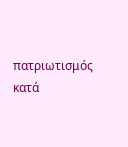πατριωτισμός κατά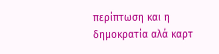περίπτωση και η δημοκρατία αλά καρτ